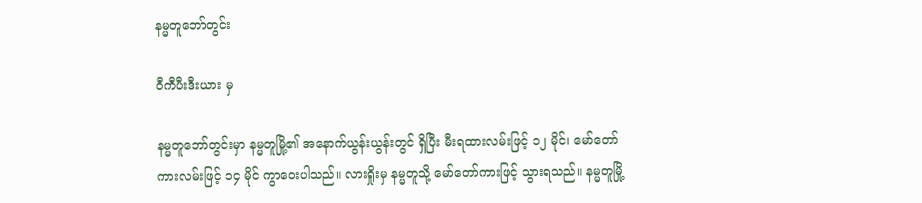နမ္မတူဘော်တွင်း

ဝီကီပီးဒီးယား မှ

နမ္မတူဘော်တွင်းမှာ နမ္မတူမြို့၏ အနောက်ယွန်းယွန်းတွင် ရှိပြီး မီးရထားလမ်းဖြင့် ၁၂ မိုင်၊ မော်တော်ကားလမ်းဖြင့် ၁၄ မိုင် ကွာဝေးပါသည်။ လားရှိုးမှ နမ္မတူသို့ မော်တော်ကားဖြင့် သွားရသည်။ နမ္မတူမြို့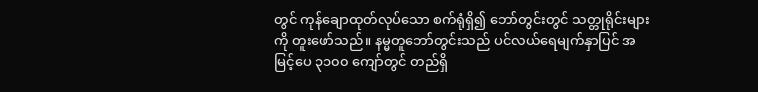တွင် ကုန်ချောထုတ်လုပ်သော စက်ရုံရှိ၍ ဘော်တွင်းတွင် သတ္တုရိုင်းများကို တူးဖော်သည်။ နမ္မတူဘော်တွင်းသည် ပင်လယ်ရေမျက်နှာပြင် အမြင့်ပေ ၃၁၀၀ ကျော်တွင် တည်ရှိ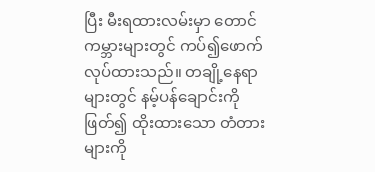ပြီး မီးရထားလမ်းမှာ တောင်ကမ္ဘားများတွင် ကပ်၍ဖောက်လုပ်ထားသည်။ တချို့နေရာများတွင် နမ့်ပန်ချောင်းကို ဖြတ်၍ ထိုးထားသော တံတားများကို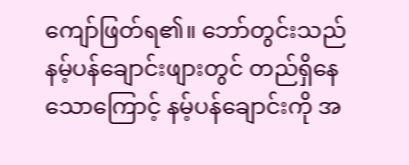ကျော်ဖြတ်ရ၏။ ဘော်တွင်းသည် နမ့်ပန်ချောင်းဖျားတွင် တည်ရှိနေသောကြောင့် နမ့်ပန်ချောင်းကို အ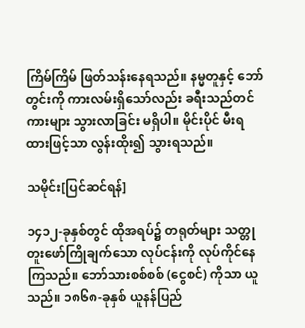ကြိမ်ကြိမ် ဖြတ်သန်းနေရသည်။ နမ္မတူနှင့် ဘော်တွင်းကို ကားလမ်းရှိသော်လည်း ခရီးသည်တင်ကားများ သွားလာခြင်း မရှိပါ။ မိုင်းပိုင် မီးရထားဖြင့်သာ လွန်းထိုး၍ သွားရသည်။

သမိုင်း[ပြင်ဆင်ရန်]

၁၄၁၂-ခုနှစ်တွင် ထိုအရပ်၌ တရုတ်များ သတ္တုတူးဖော်ကြိုချက်သော လုပ်ငန်းကို လုပ်ကိုင်နေကြသည်။ ဘော်သားစစ်စစ် (ငွေစင်) ကိုသာ ယူသည်။ ၁၈၆၈-ခုနှစ် ယူနန်ပြည်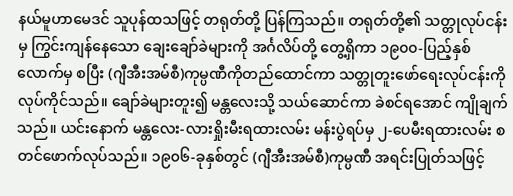နယ်မူဟာမေဒင် သူပုန်ထသဖြင့် တရုတ်တို့ ပြန်ကြသည်။ တရုတ်တို့၏ သတ္တုလုပ်ငန်းမှ ကြွင်းကျန်နေသော ချေးချော်ခဲများကို အင်္ဂလိပ်တို့ တွေ့ရှိကာ ၁၉၀၀-ပြည့်နှစ်လောက်မှ စပြီး (ဂျီအီးအမ်စီ)ကုမ္ပဏီကိုတည်ထောင်ကာ သတ္တုတူးဖော်ရေးလုပ်ငန်းကို လုပ်ကိုင်သည်။ ချော်ခဲများတူး၍ မန္တလေးသို့ သယ်ဆောင်ကာ ခဲစင်ရအောင် ကျိုချက်သည်။ ယင်းနောက် မန္တလေး-လားရှိုးမီးရထားလမ်း မန်းပွဲရပ်မှ ၂-ပေမီးရထားလမ်း စတင်ဖောက်လုပ်သည်။ ၁၉၀၆-ခုနှစ်တွင် (ဂျီအီးအမ်စီ)ကုမ္ပဏီ အရင်းပြုတ်သဖြင့်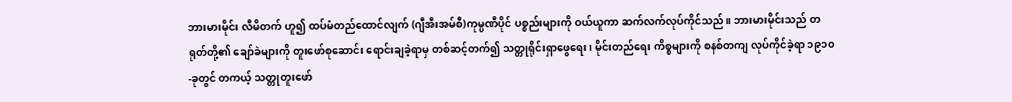ဘားမားမိုင်း လီမိတက် ဟူ၍ ထပ်မံတည်ထောင်လျက် (ဂျီအီးအမ်စီ)ကုမ္ပဏီပိုင် ပစ္စည်းများကို ဝယ်ယူကာ ဆက်လက်လုပ်ကိုင်သည်။ ဘားမားမိုင်းသည် တရုတ်တို့၏ ချော်ခဲများကို တူးဖော်စုဆောင်း ရောင်းချခဲ့ရာမှ တစ်ဆင့်တက်၍ သတ္တုရိုင်းရှာဖွေရေး၊ မိုင်းတည်ရေး ကိစ္စများကို စနစ်တကျ လုပ်ကိုင်ခဲ့ရာ ၁၉၁၀-ခုတွင် တကယ့် သတ္တုတူးဖော်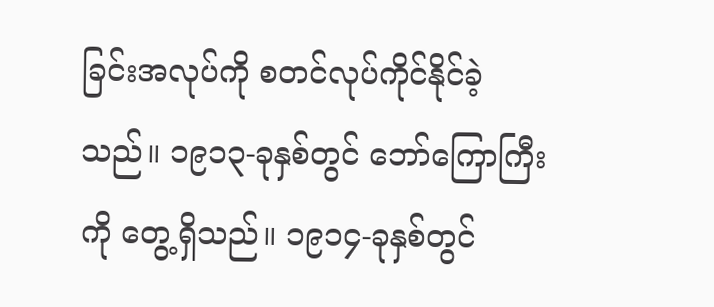ခြင်းအလုပ်ကို စတင်လုပ်ကိုင်နိုင်ခဲ့သည်။ ၁၉၁၃-ခုနှစ်တွင် ဘော်ကြောကြီးကို တွေ့ရှိသည်။ ၁၉၁၄-ခုနှစ်တွင်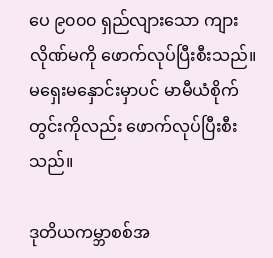ပေ ၉၀၀၀ ရှည်လျားသော ကျားလိုဏ်မကို ဖောက်လုပ်ပြီးစီးသည်။ မရှေးမနှောင်းမှာပင် မာမီယံစိုက်တွင်းကိုလည်း ဖောက်လုပ်ပြီးစီးသည်။

ဒုတိယကမ္ဘာစစ်အ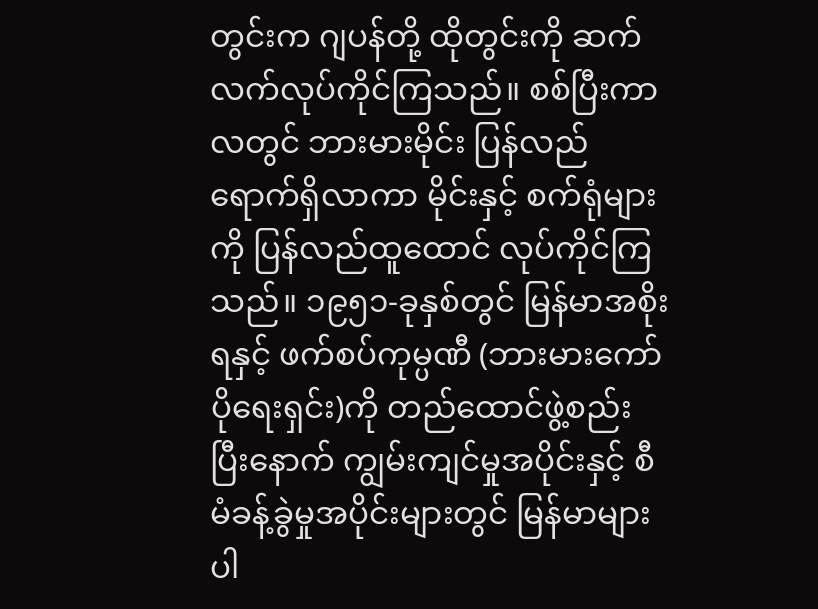တွင်းက ဂျပန်တို့ ထိုတွင်းကို ဆက်လက်လုပ်ကိုင်ကြသည်။ စစ်ပြီးကာလတွင် ဘားမားမိုင်း ပြန်လည်ရောက်ရှိလာကာ မိုင်းနှင့် စက်ရုံများကို ပြန်လည်ထူထောင် လုပ်ကိုင်ကြသည်။ ၁၉၅၁-ခုနှစ်တွင် မြန်မာအစိုးရနှင့် ဖက်စပ်ကုမ္ပဏီ (ဘားမားကော်ပိုရေးရှင်း)ကို တည်ထောင်ဖွဲ့စည်းပြီးနောက် ကျွမ်းကျင်မှုအပိုင်းနှင့် စီမံခန့်ခွဲမှုအပိုင်းများတွင် မြန်မာများ ပါ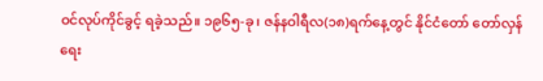ဝင်လုပ်ကိုင်ခွင့် ရခဲ့သည်။ ၁၉၆၅-ခု၊ ဇန်နဝါရီလ(၁၈)ရက်နေ့တွင် နိုင်ငံတော် တော်လှန်ရေး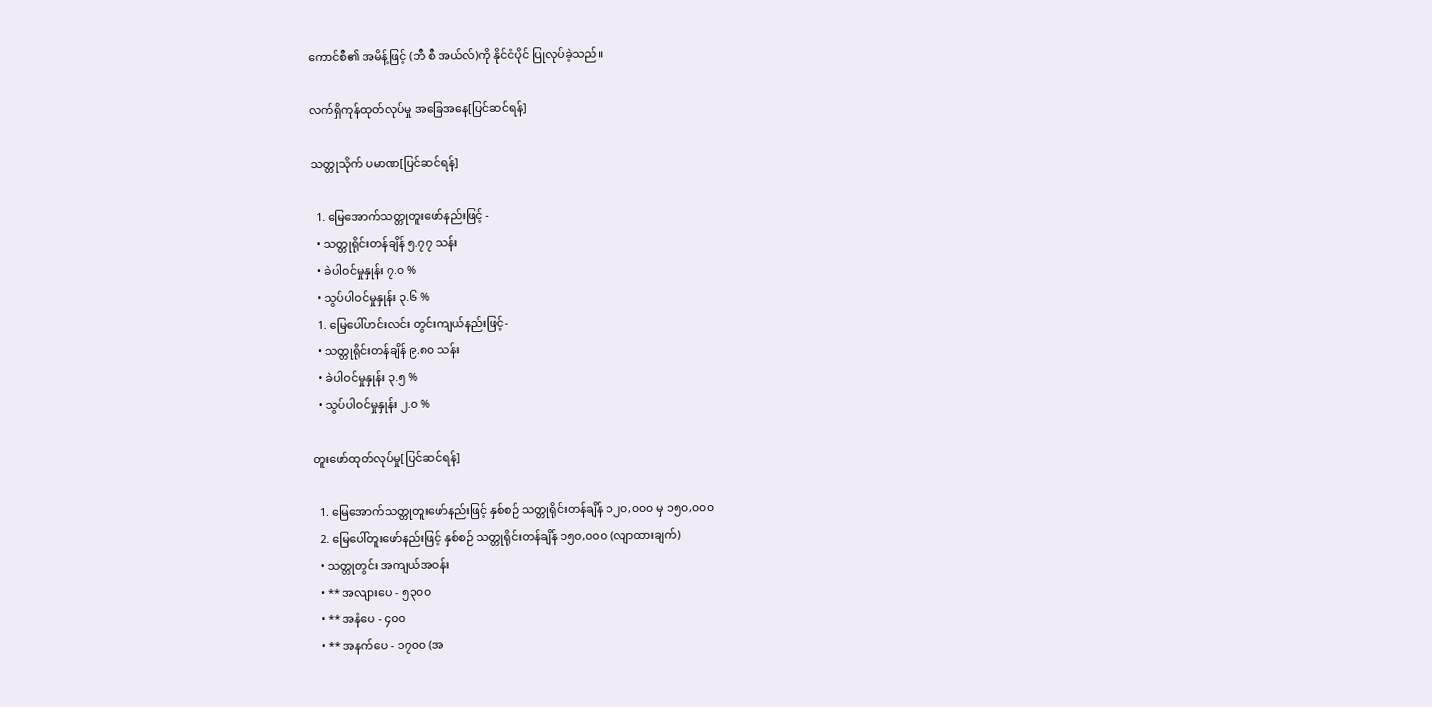ကောင်စီ၏ အမိန့်ဖြင့် (ဘီ စီ အယ်လ်)ကို နိုင်ငံပိုင် ပြုလုပ်ခဲ့သည်။

လက်ရှိကုန်ထုတ်လုပ်မှု အခြေအနေ[ပြင်ဆင်ရန်]

သတ္တုသိုက် ပမာဏ[ပြင်ဆင်ရန်]

  1. မြေအောက်သတ္တုတူးဖော်နည်းဖြင့် -
  • သတ္တုရိုင်းတန်ချိန် ၅.၇၇ သန်း
  • ခဲပါဝင်မှုနှုန်း ၇.၀ %
  • သွပ်ပါဝင်မှုနှုန်း ၃.၆ %
  1. မြေပေါ်ဟင်းလင်း တွင်းကျယ်နည်းဖြင့်-
  • သတ္တုရိုင်းတန်ချိန် ၉.၈၀ သန်း
  • ခဲပါဝင်မှုနှုန်း ၃.၅ %
  • သွပ်ပါဝင်မှုနှုန်း ၂.၀ %

တူးဖော်ထုတ်လုပ်မှု[ပြင်ဆင်ရန်]

  1. မြေအောက်သတ္တုတူးဖော်နည်းဖြင့် နှစ်စဉ် သတ္တုရိုင်းတန်ချိန် ၁၂၀,၀၀၀ မှ ၁၅၀,၀၀၀
  2. မြေပေါ်တူးဖော်နည်းဖြင့် နှစ်စဉ် သတ္တုရိုင်းတန်ချိန် ၁၅၀,၀၀၀ (လျာထားချက်)
  • သတ္တုတွင်း အကျယ်အဝန်း
  • ** အလျားပေ - ၅၃၀၀
  • ** အနံပေ - ၄၀၀
  • ** အနက်ပေ - ၁၇၀၀ (အ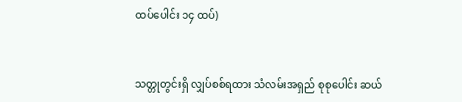ထပ်ပေါင်း ၁၄ ထပ်)


သတ္တုတွင်းရှိ လျှပ်စစ်ရထား သံလမ်းအရှည် စုစုပေါင်း ဆယ်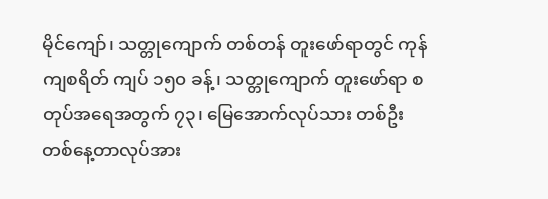မိုင်ကျော်၊ သတ္တုကျောက် တစ်တန် တူးဖော်ရာတွင် ကုန်ကျစရိတ် ကျပ် ၁၅၀ ခန့်၊ သတ္တုကျောက် တူးဖော်ရာ စတုပ်အရေအတွက် ၇၃၊ မြေအောက်လုပ်သား တစ်ဦး တစ်နေ့တာလုပ်အား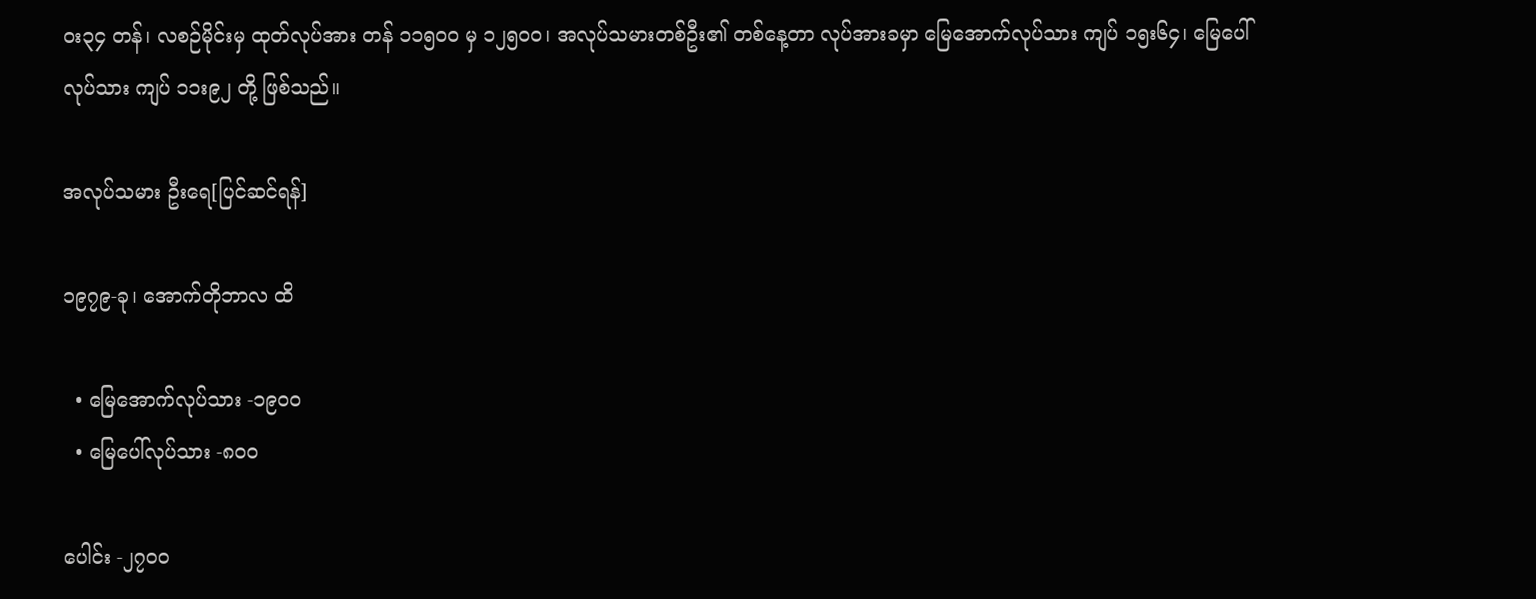၀း၃၄ တန်၊ လစဉ်မိုင်းမှ ထုတ်လုပ်အား တန် ၁၁၅၀၀ မှ ၁၂၅၀၀၊ အလုပ်သမားတစ်ဦး၏ တစ်နေ့တာ လုပ်အားခမှာ မြေအောက်လုပ်သား ကျပ် ၁၅း၆၄၊ မြေပေါ်လုပ်သား ကျပ် ၁၁း၉၂ တို့ ဖြစ်သည်။

အလုပ်သမား ဦးရေ[ပြင်ဆင်ရန်]

၁၉၇၉-ခု၊ အောက်တိုဘာလ ထိ

  • မြေအောက်လုပ်သား -၁၉၀၀
  • မြေပေါ်လုပ်သား -၈၀၀

ပေါင်း -၂၇၀၀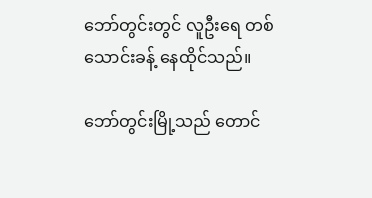ဘော်တွင်းတွင် လူဦးရေ တစ်သောင်းခန့် နေထိုင်သည်။

ဘော်တွင်းမြို့သည် တောင်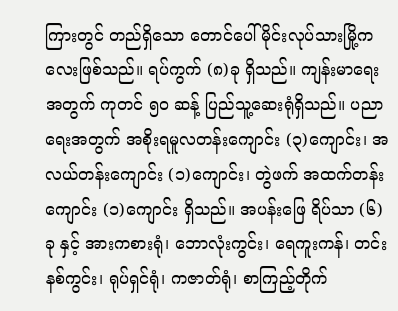ကြားတွင် တည်ရှိသော တောင်ပေါ်မိုင်းလုပ်သားမြို့ကလေးဖြစ်သည်။ ရပ်ကွက် (၈)ခု ရှိသည်။ ကျန်းမာရေးအတွက် ကုတင် ၅၀ ဆန့် ပြည်သူ့ဆေးရုံရှိသည်။ ပညာရေးအတွက် အစိုးရမူလတန်းကျောင်း (၃)ကျောင်း၊ အလယ်တန်းကျောင်း (၁)ကျောင်း၊ တွဲဖက် အထက်တန်းကျောင်း (၁)ကျောင်း ရှိသည်။ အပန်းဖြေ ရိပ်သာ (၆)ခု နှင့် အားကစားရုံ၊ ဘောလုံးကွင်း၊ ရေကူးကန်၊ တင်းနစ်ကွင်း၊ ရုပ်ရှင်ရုံ၊ ကဇာတ်ရုံ၊ စာကြည့်တိုက်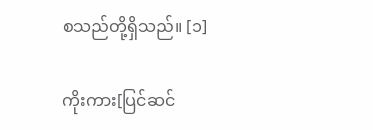စသည်တို့ရှိသည်။ [၁]

ကိုးကား[ပြင်ဆင်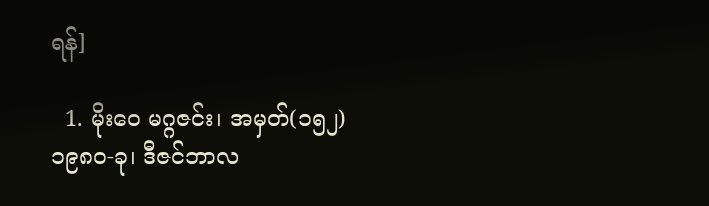ရန်]

  1. မိုးဝေ မဂ္ဂဇင်း၊ အမှတ်(၁၅၂) ၁၉၈၀-ခု၊ ဒီဇင်ဘာလ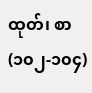ထုတ်၊ စာ(၁၀၂-၁၀၄)